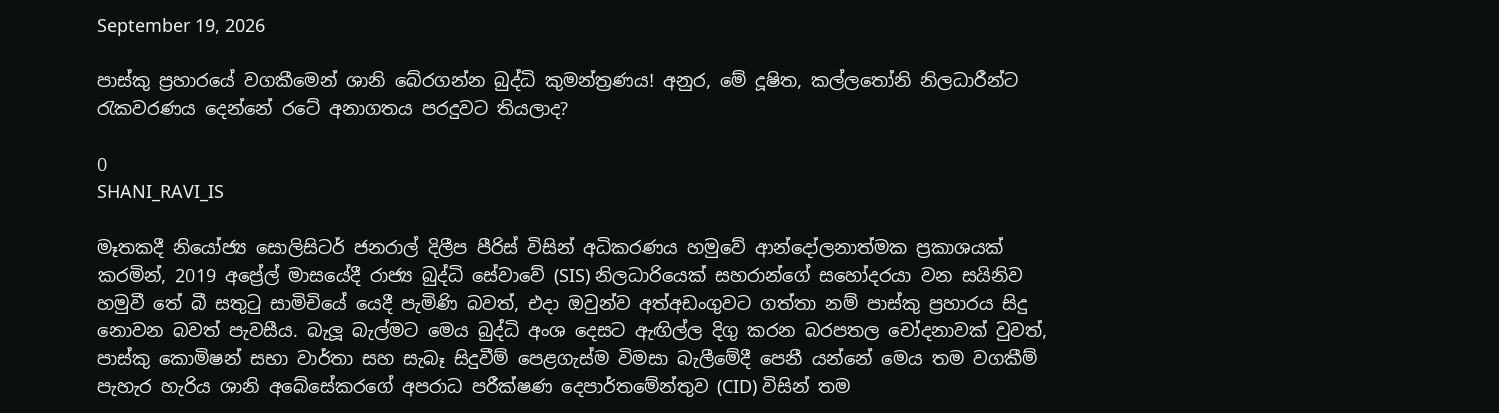September 19, 2026

පාස්කු ප්‍රහාරයේ වගකීමෙන් ශානි බේරගන්න බුද්ධි කුමන්ත්‍රණය! අනුර, මේ දූෂිත, කල්ලතෝනි නිලධාරීන්ට රැකවරණය දෙන්නේ රටේ අනාගතය පරදුවට තියලාද?

0
SHANI_RAVI_IS

මෑතකදී නියෝජ්‍ය සොලිසිටර් ජනරාල් දිලීප පීරිස් විසින් අධිකරණය හමුවේ ආන්දෝලනාත්මක ප්‍රකාශයක් කරමින්, 2019 අප්‍රේල් මාසයේදී රාජ්‍ය බුද්ධි සේවාවේ (SIS) නිලධාරියෙක් සහරාන්ගේ සහෝදරයා වන සයිනිව හමුවී තේ බී සතුටු සාමිචියේ යෙදී පැමිණි බවත්, එදා ඔවුන්ව අත්අඩංගුවට ගත්තා නම් පාස්කු ප්‍රහාරය සිදු නොවන බවත් පැවසීය. බැලූ බැල්මට මෙය බුද්ධි අංශ දෙසට ඇඟිල්ල දිගු කරන බරපතල චෝදනාවක් වුවත්, පාස්කු කොමිෂන් සභා වාර්තා සහ සැබෑ සිදුවීම් පෙළගැස්ම විමසා බැලීමේදී පෙනී යන්නේ මෙය තම වගකීම් පැහැර හැරිය ශානි අබේසේකරගේ අපරාධ පරීක්ෂණ දෙපාර්තමේන්තුව (CID) විසින් තම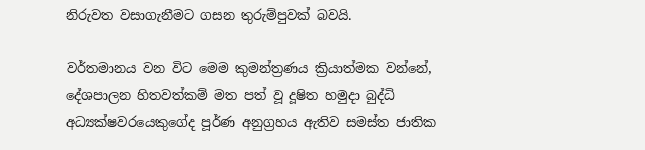නිරුවත වසාගැනීමට ගසන තුරුම්පුවක් බවයි.

වර්තමානය වන විට මෙම කුමන්ත්‍රණය ක්‍රියාත්මක වන්නේ, දේශපාලන හිතවත්කම් මත පත් වූ දූෂිත හමුදා බුද්ධි අධ්‍යක්ෂවරයෙකුගේද පූර්ණ අනුග්‍රහය ඇතිව සමස්ත ජාතික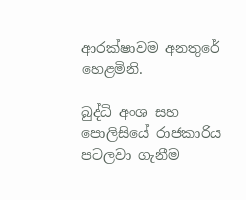ආරක්ෂාවම අනතුරේ හෙළමිනි.

බුද්ධි අංශ සහ පොලිසියේ රාජකාරිය පටලවා ගැනීම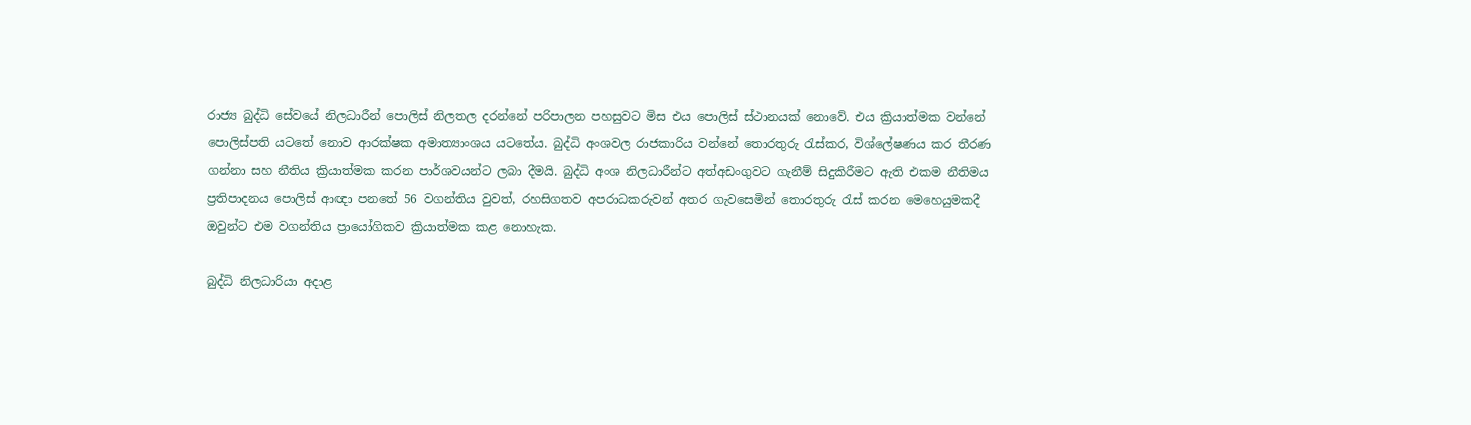රාජ්‍ය බුද්ධි සේවයේ නිලධාරීන් පොලිස් නිලතල දරන්නේ පරිපාලන පහසුවට මිස එය පොලිස් ස්ථානයක් නොවේ. එය ක්‍රියාත්මක වන්නේ පොලිස්පති යටතේ නොව ආරක්ෂක අමාත්‍යාංශය යටතේය. බුද්ධි අංශවල රාජකාරිය වන්නේ තොරතුරු රැස්කර, විශ්ලේෂණය කර තීරණ ගන්නා සහ නීතිය ක්‍රියාත්මක කරන පාර්ශවයන්ට ලබා දීමයි. බුද්ධි අංශ නිලධාරීන්ට අත්අඩංගුවට ගැනීම් සිදුකිරීමට ඇති එකම නීතිමය ප්‍රතිපාදනය පොලිස් ආඥා පනතේ 56 වගන්තිය වුවත්, රහසිගතව අපරාධකරුවන් අතර ගැවසෙමින් තොරතුරු රැස් කරන මෙහෙයුමකදී ඔවුන්ට එම වගන්තිය ප්‍රායෝගිකව ක්‍රියාත්මක කළ නොහැක.

බුද්ධි නිලධාරියා අදාළ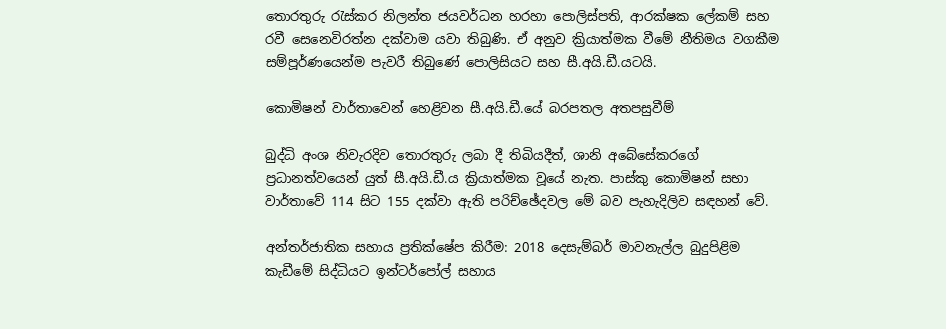තොරතුරු රැස්කර නිලන්ත ජයවර්ධන හරහා පොලිස්පති, ආරක්ෂක ලේකම් සහ රවී සෙනෙවිරත්න දක්වාම යවා තිබුණි. ඒ අනුව ක්‍රියාත්මක වීමේ නීතිමය වගකීම සම්පූර්ණයෙන්ම පැවරී තිබුණේ පොලිසියට සහ සී.අයි.ඩී.යටයි.

කොමිෂන් වාර්තාවෙන් හෙළිවන සී.අයි.ඩී.යේ බරපතල අතපසුවීම්

බුද්ධි අංශ නිවැරදිව තොරතුරු ලබා දී තිබියදීත්, ශානි අබේසේකරගේ ප්‍රධානත්වයෙන් යුත් සී.අයි.ඩී.ය ක්‍රියාත්මක වූයේ නැත. පාස්කු කොමිෂන් සභා වාර්තාවේ 114 සිට 155 දක්වා ඇති පරිච්ඡේදවල මේ බව පැහැදිලිව සඳහන් වේ.

අන්තර්ජාතික සහාය ප්‍රතික්ෂේප කිරීම: 2018 දෙසැම්බර් මාවනැල්ල බුදුපිළිම කැඩීමේ සිද්ධියට ඉන්ටර්පෝල් සහාය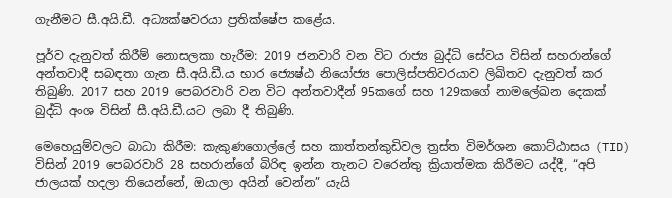ගැනීමට සී.අයි.ඩී. අධ්‍යක්ෂවරයා ප්‍රතික්ෂේප කළේය.

පූර්ව දැනුවත් කිරීම් නොසලකා හැරීම: 2019 ජනවාරි වන විට රාජ්‍ය බුද්ධි සේවය විසින් සහරාන්ගේ අන්තවාදී සබඳතා ගැන සී.අයි.ඩී.ය භාර ජ්‍යෙෂ්ඨ නියෝජ්‍ය පොලිස්පතිවරයාව ලිඛිතව දැනුවත් කර තිබුණි. 2017 සහ 2019 පෙබරවාරි වන විට අන්තවාදීන් 95කගේ සහ 129කගේ නාමලේඛන දෙකක් බුද්ධි අංශ විසින් සී.අයි.ඩී.යට ලබා දී තිබුණි.

මෙහෙයුම්වලට බාධා කිරීම: කැකුණගොල්ලේ සහ කාත්තන්කුඩිවල ත්‍රස්ත විමර්ශන කොට්ඨාසය (TID) විසින් 2019 පෙබරවාරි 28 සහරාන්ගේ බිරිඳ ඉන්න තැනට වරෙන්තු ක්‍රියාත්මක කිරීමට යද්දී, “අපි ජාලයක් හදලා තියෙන්නේ, ඔයාලා අයින් වෙන්න” යැයි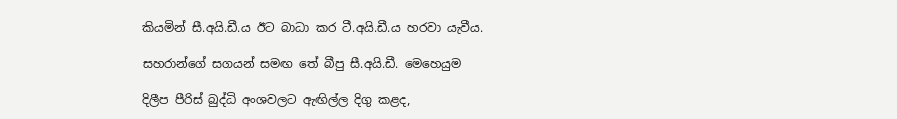කියමින් සී.අයි.ඩී.ය ඊට බාධා කර ටී.අයි.ඩී.ය හරවා යැවීය.

සහරාන්ගේ සගයන් සමඟ තේ බීපු සී.අයි.ඩී. මෙහෙයුම

දිලීප පීරිස් බුද්ධි අංශවලට ඇඟිල්ල දිගු කළද,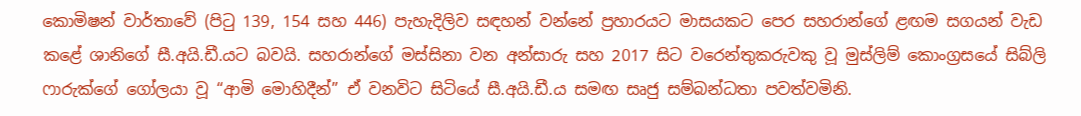කොමිෂන් වාර්තාවේ (පිටු 139, 154 සහ 446) පැහැදිලිව සඳහන් වන්නේ ප්‍රහාරයට මාසයකට පෙර සහරාන්ගේ ළඟම සගයන් වැඩ කළේ ශානිගේ සී.අයි.ඩී.යට බවයි. සහරාන්ගේ මස්සිනා වන අන්සාරු සහ 2017 සිට වරෙන්තුකරුවකු වූ මුස්ලිම් කොංග්‍රසයේ සිබ්ලි ෆාරුක්ගේ ගෝලයා වූ “ආමි මොහිදීන්” ඒ වනවිට සිටියේ සී.අයි.ඩී.ය සමඟ සෘජු සම්බන්ධතා පවත්වමිනි.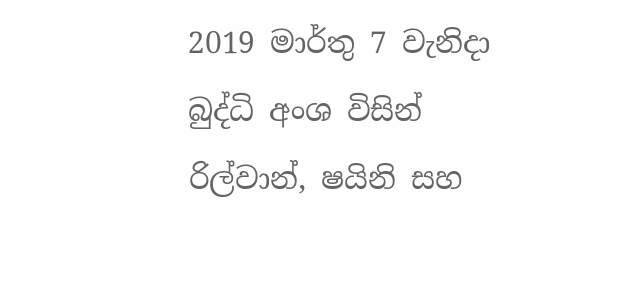2019 මාර්තු 7 වැනිදා බුද්ධි අංශ විසින් රිල්වාන්, ෂයිනි සහ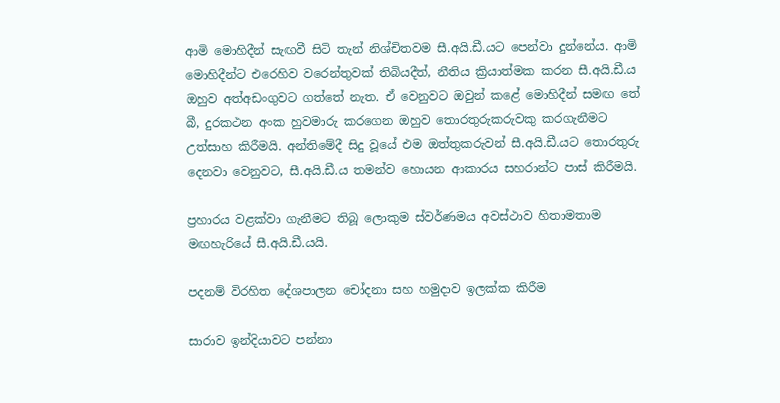ආමි මොහිදීන් සැඟවී සිටි තැන් නිශ්චිතවම සී.අයි.ඩී.යට පෙන්වා දුන්නේය. ආමි මොහිදීන්ට එරෙහිව වරෙන්තුවක් තිබියදීත්, නීතිය ක්‍රියාත්මක කරන සී.අයි.ඩී.ය ඔහුව අත්අඩංගුවට ගත්තේ නැත. ඒ වෙනුවට ඔවුන් කළේ මොහිදීන් සමඟ තේ බී, දුරකථන අංක හුවමාරු කරගෙන ඔහුව තොරතුරුකරුවකු කරගැනීමට උත්සාහ කිරීමයි. අන්තිමේදී සිදු වූයේ එම ඔත්තුකරුවන් සී.අයි.ඩී.යට තොරතුරු දෙනවා වෙනුවට, සී.අයි.ඩී.ය තමන්ව හොයන ආකාරය සහරාන්ට පාස් කිරීමයි.

ප්‍රහාරය වළක්වා ගැනීමට තිබූ ලොකුම ස්වර්ණමය අවස්ථාව හිතාමතාම මඟහැරියේ සී.අයි.ඩී.යයි.

පදනම් විරහිත දේශපාලන චෝදනා සහ හමුදාව ඉලක්ක කිරීම

සාරාව ඉන්දියාවට පන්නා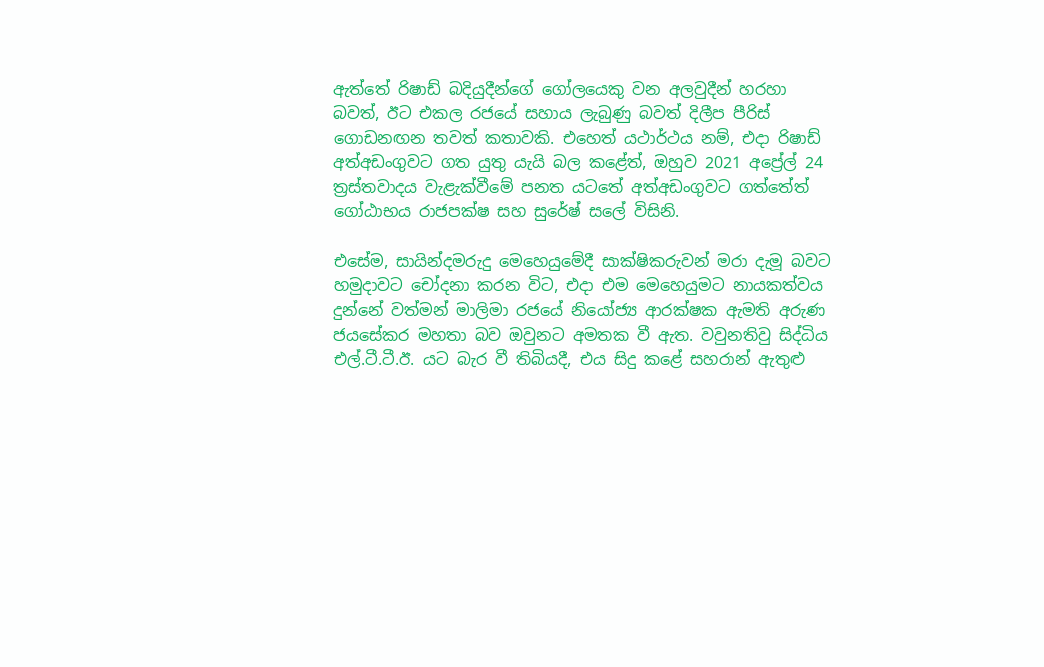ඇත්තේ රිෂාඩ් බදියුදීන්ගේ ගෝලයෙකු වන අලවුදීන් හරහා බවත්, ඊට එකල රජයේ සහාය ලැබුණු බවත් දිලීප පීරිස් ගොඩනඟන තවත් කතාවකි. එහෙත් යථාර්ථය නම්, එදා රිෂාඩ් අත්අඩංගුවට ගත යුතු යැයි බල කළේත්, ඔහුව 2021 අප්‍රේල් 24 ත්‍රස්තවාදය වැළැක්වීමේ පනත යටතේ අත්අඩංගුවට ගත්තේත් ගෝඨාභය රාජපක්ෂ සහ සුරේෂ් සලේ විසිනි.

එසේම, සායින්දමරුදු මෙහෙයුමේදී සාක්ෂිකරුවන් මරා දැමූ බවට හමුදාවට චෝදනා කරන විට, එදා එම මෙහෙයුමට නායකත්වය දුන්නේ වත්මන් මාලිමා රජයේ නියෝජ්‍ය ආරක්ෂක ඇමති අරුණ ජයසේකර මහතා බව ඔවුනට අමතක වී ඇත. වවුනතිවු සිද්ධිය එල්.ටී.ටී.ඊ. යට බැර වී තිබියදී, එය සිදු කළේ සහරාන් ඇතුළු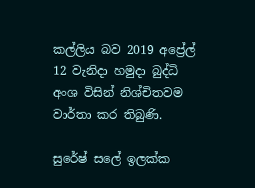කල්ලිය බව 2019 අප්‍රේල් 12 වැනිදා හමුදා බුද්ධි අංශ විසින් නිශ්චිතවම වාර්තා කර තිබුණි.

සුරේෂ් සලේ ඉලක්ක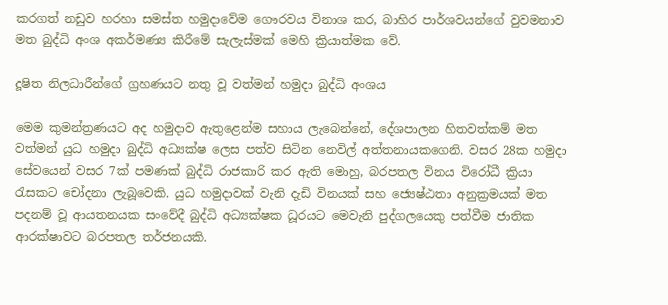කරගත් නඩුව හරහා සමස්ත හමුදාවේම ගෞරවය විනාශ කර, බාහිර පාර්ශවයන්ගේ වුවමනාව මත බුද්ධි අංශ අකර්මණ්‍ය කිරීමේ සැලැස්මක් මෙහි ක්‍රියාත්මක වේ.

දූෂිත නිලධාරීන්ගේ ග්‍රහණයට නතු වූ වත්මන් හමුදා බුද්ධි අංශය

මෙම කුමන්ත්‍රණයට අද හමුදාව ඇතුළෙන්ම සහාය ලැබෙන්නේ, දේශපාලන හිතවත්කම් මත වත්මන් යුධ හමුදා බුද්ධි අධ්‍යක්ෂ ලෙස පත්ව සිටින නෙවිල් අත්තනායකගෙනි. වසර 28ක හමුදා සේවයෙන් වසර 7ක් පමණක් බුද්ධි රාජකාරි කර ඇති මොහු, බරපතල විනය විරෝධී ක්‍රියා රැසකට චෝදනා ලැබූවෙකි. යුධ හමුදාවක් වැනි දැඩි විනයක් සහ ජ්‍යෙෂ්ඨතා අනුක්‍රමයක් මත පදනම් වූ ආයතනයක සංවේදී බුද්ධි අධ්‍යක්ෂක ධූරයට මෙවැනි පුද්ගලයෙකු පත්වීම ජාතික ආරක්ෂාවට බරපතල තර්ජනයකි.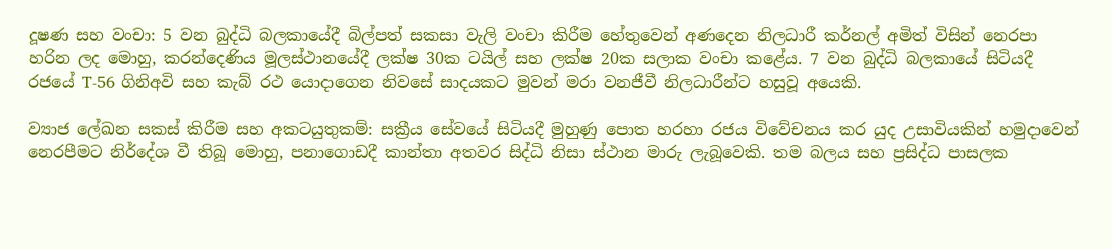දූෂණ සහ වංචා: 5 වන බුද්ධි බලකායේදී බිල්පත් සකසා වැලි වංචා කිරීම හේතුවෙන් අණදෙන නිලධාරී කර්නල් අමිත් විසින් නෙරපා හරින ලද මොහු, කරන්දෙණිය මූලස්ථානයේදී ලක්ෂ 30ක ටයිල් සහ ලක්ෂ 20ක සලාක වංචා කළේය. 7 වන බුද්ධි බලකායේ සිටියදී රජයේ T-56 ගිනිඅවි සහ කැබ් රථ යොදාගෙන නිවසේ සාදයකට මුවන් මරා වනජීවී නිලධාරීන්ට හසුවූ අයෙකි.

ව්‍යාජ ලේඛන සකස් කිරීම සහ අකටයුතුකම්: සක්‍රීය සේවයේ සිටියදී මුහුණු පොත හරහා රජය විවේචනය කර යුද උසාවියකින් හමුදාවෙන් නෙරපීමට නිර්දේශ වී තිබූ මොහු, පනාගොඩදී කාන්තා අතවර සිද්ධි නිසා ස්ථාන මාරු ලැබූවෙකි. තම බලය සහ ප්‍රසිද්ධ පාසලක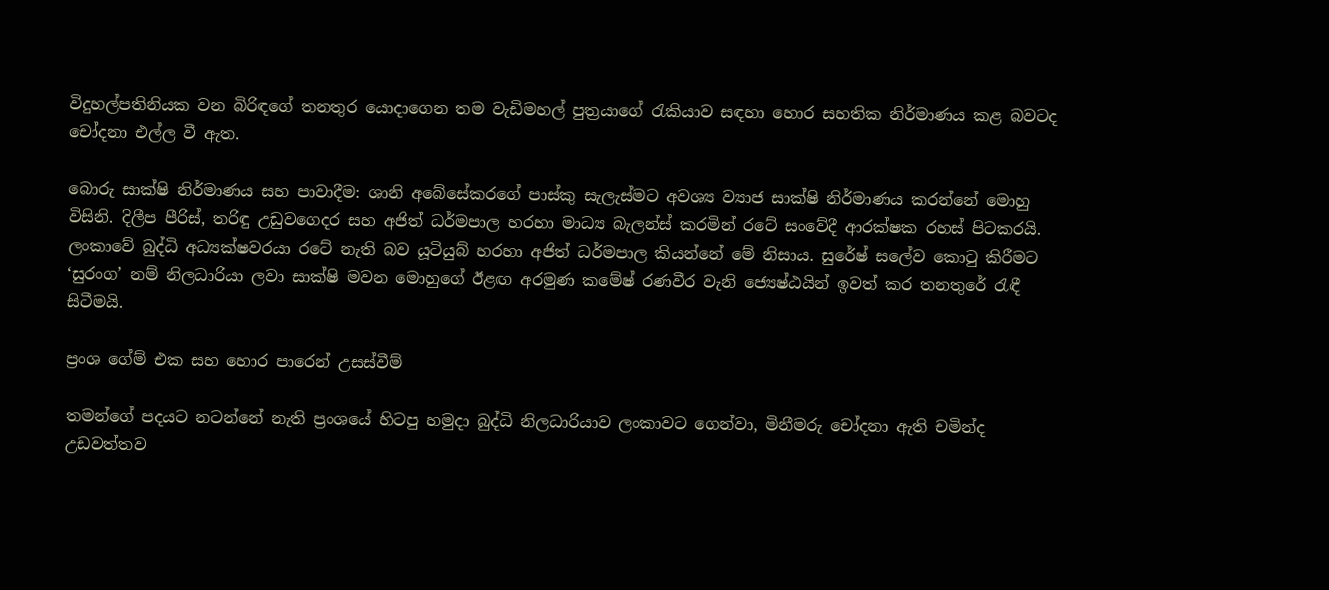විදුහල්පතිනියක වන බිරිඳගේ තනතුර යොදාගෙන තම වැඩිමහල් පුත්‍රයාගේ රැකියාව සඳහා හොර සහතික නිර්මාණය කළ බවටද චෝදනා එල්ල වී ඇත.

බොරු සාක්ෂි නිර්මාණය සහ පාවාදීම: ශානි අබේසේකරගේ පාස්කු සැලැස්මට අවශ්‍ය ව්‍යාජ සාක්ෂි නිර්මාණය කරන්නේ මොහු විසිනි. දිලීප පීරිස්, තරිඳු උඩුවගෙදර සහ අජිත් ධර්මපාල හරහා මාධ්‍ය බැලන්ස් කරමින් රටේ සංවේදී ආරක්ෂක රහස් පිටකරයි. ලංකාවේ බුද්ධි අධ්‍යක්ෂවරයා රටේ නැති බව යූටියුබ් හරහා අජිත් ධර්මපාල කියන්නේ මේ නිසාය. සුරේෂ් සලේව කොටු කිරීමට ‘සුරංග’ නම් නිලධාරියා ලවා සාක්ෂි මවන මොහුගේ ඊළඟ අරමුණ කමේෂ් රණවීර වැනි ජ්‍යෙෂ්ඨයින් ඉවත් කර තනතුරේ රැඳී සිටීමයි.

ප්‍රංශ ගේම් එක සහ හොර පාරෙන් උසස්වීම්

තමන්ගේ පදයට නටන්නේ නැති ප්‍රංශයේ හිටපු හමුදා බුද්ධි නිලධාරියාව ලංකාවට ගෙන්වා, මිනීමරු චෝදනා ඇති චමින්ද උඩවත්තව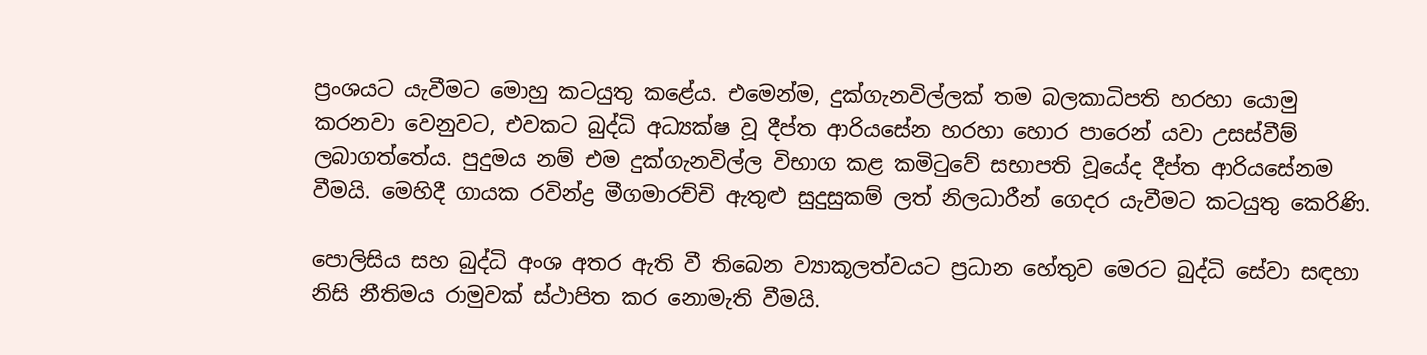ප්‍රංශයට යැවීමට මොහු කටයුතු කළේය. එමෙන්ම, දුක්ගැනවිල්ලක් තම බලකාධිපති හරහා යොමු කරනවා වෙනුවට, එවකට බුද්ධි අධ්‍යක්ෂ වූ දීප්ත ආරියසේන හරහා හොර පාරෙන් යවා උසස්වීම් ලබාගත්තේය. පුදුමය නම් එම දුක්ගැනවිල්ල විභාග කළ කමිටුවේ සභාපති වූයේද දීප්ත ආරියසේනම වීමයි. මෙහිදී ගායක රවින්ද්‍ර මීගමාරච්චි ඇතුළු සුදුසුකම් ලත් නිලධාරීන් ගෙදර යැවීමට කටයුතු කෙරිණි.

පොලිසිය සහ බුද්ධි අංශ අතර ඇති වී තිබෙන ව්‍යාකූලත්වයට ප්‍රධාන හේතුව මෙරට බුද්ධි සේවා සඳහා නිසි නීතිමය රාමුවක් ස්ථාපිත කර නොමැති වීමයි.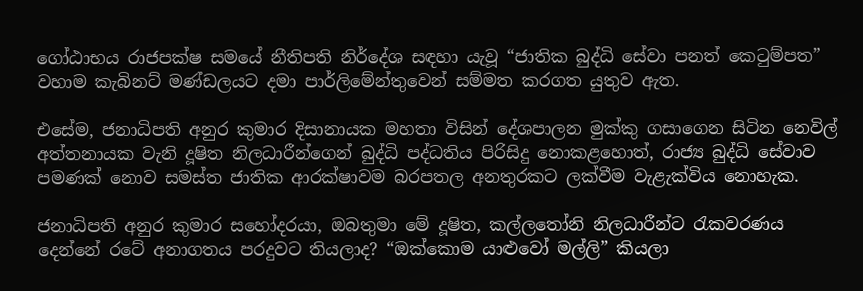ගෝඨාභය රාජපක්ෂ සමයේ නීතිපති නිර්දේශ සඳහා යැවූ “ජාතික බුද්ධි සේවා පනත් කෙටුම්පත” වහාම කැබිනට් මණ්ඩලයට දමා පාර්ලිමේන්තුවෙන් සම්මත කරගත යුතුව ඇත.

එසේම, ජනාධිපති අනුර කුමාර දිසානායක මහතා විසින් දේශපාලන මුක්කු ගසාගෙන සිටින නෙවිල් අත්තනායක වැනි දූෂිත නිලධාරීන්ගෙන් බුද්ධි පද්ධතිය පිරිසිදු නොකළහොත්, රාජ්‍ය බුද්ධි සේවාව පමණක් නොව සමස්ත ජාතික ආරක්ෂාවම බරපතල අනතුරකට ලක්වීම වැළැක්විය නොහැක.

ජනාධිපති අනුර කුමාර සහෝදරයා, ඔබතුමා මේ දූෂිත, කල්ලතෝනි නිලධාරීන්ට රැකවරණය දෙන්නේ රටේ අනාගතය පරදුවට තියලාද? “ඔක්කොම යාළුවෝ මල්ලි” කියලා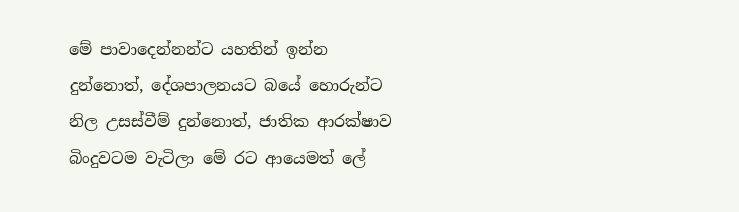මේ පාවාදෙන්නන්ට යහතින් ඉන්න දුන්නොත්, දේශපාලනයට බයේ හොරුන්ට නිල උසස්වීම් දුන්නොත්, ජාතික ආරක්ෂාව බිංදුවටම වැටිලා මේ රට ආයෙමත් ලේ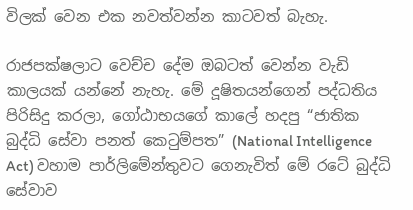විලක් වෙන එක නවත්වන්න කාටවත් බැහැ.

රාජපක්ෂලාට වෙච්ච දේම ඔබටත් වෙන්න වැඩි කාලයක් යන්නේ නැහැ. මේ දූෂිතයන්ගෙන් පද්ධතිය පිරිසිදු කරලා, ගෝඨාභයගේ කාලේ හදපු “ජාතික බුද්ධි සේවා පනත් කෙටුම්පත” (National Intelligence Act) වහාම පාර්ලිමේන්තුවට ගෙනැවිත් මේ රටේ බුද්ධි සේවාව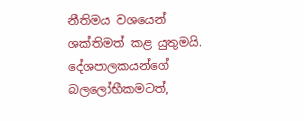නීතිමය වශයෙන් ශක්තිමත් කළ යුතුමයි. දේශපාලකයන්ගේ බලලෝභීකමටත්,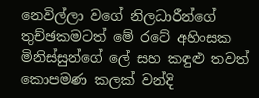නෙවිල්ලා වගේ නිලධාරීන්ගේ තුච්ඡකමටත් මේ රටේ අහිංසක මිනිස්සුන්ගේ ලේ සහ කඳුළු තවත් කොපමණ කලක් වන්දි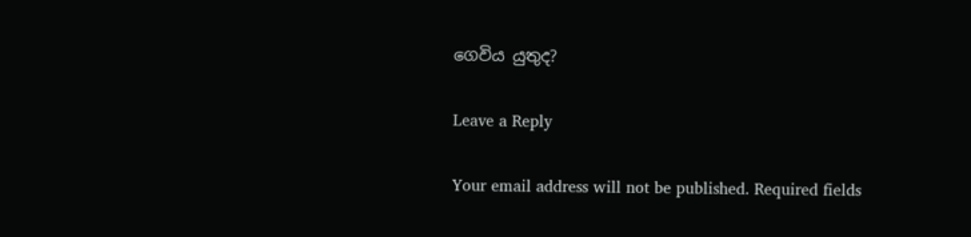ගෙවිය යුතුද?

Leave a Reply

Your email address will not be published. Required fields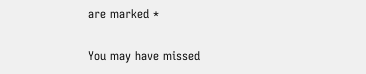are marked *

You may have missed